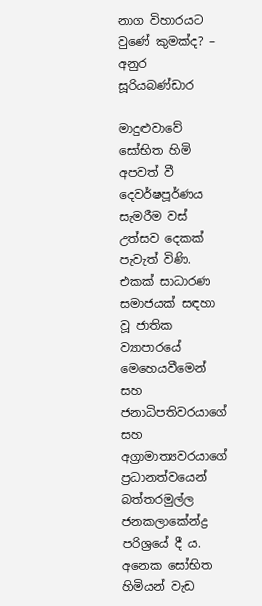නාග විහාරයට වුණේ කුමක්ද? – අනුර සූරියබණ්ඩාර

මාදුළුවාවේ සෝභිත හිමි අපවත් වී දෙවර්ෂපූර්ණය සැමරීම වස් උත්සව දෙකක් පැවැත් විණි. එකක් සාධාරණ සමාජයක් සඳහා වූ ජාතික ව්‍යාපාරයේ මෙහෙයවීමෙන් සහ ජනාධිපතිවරයාගේ සහ අග්‍රාමාත්‍යවරයාගේ ප්‍රධානත්වයෙන් බත්තරමුල්ල ජනකලාකේන්ද්‍ර පරිශ්‍රයේ දී ය. අනෙක සෝභිත හිමියන් වැඩ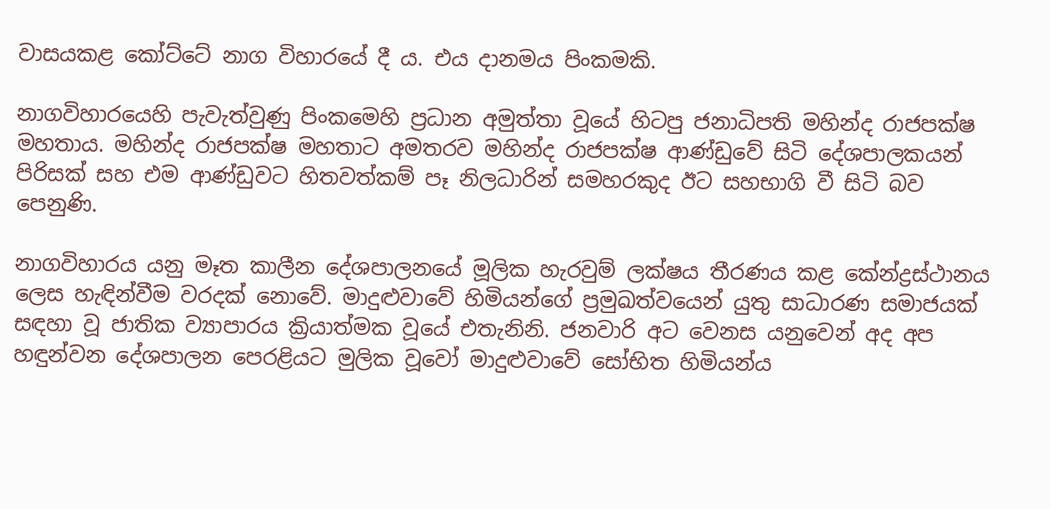වාසයකළ කෝට්ටේ නාග විහාරයේ දී ය. එය දානමය පිංකමකි.

නාගවිහාරයෙහි පැවැත්වුණු පිංකමෙහි ප්‍රධාන අමුත්තා වූයේ හිටපු ජනාධිපති මහින්ද රාජපක්ෂ මහතාය. මහින්ද රාජපක්ෂ මහතාට අමතරව මහින්ද රාජපක්ෂ ආණ්ඩුවේ සිටි දේශපාලකයන් පිරිසක් සහ එම ආණ්ඩුවට හිතවත්කම් පෑ නිලධාරින් සමහරකුද ඊට සහභාගි වී සිටි බව පෙනුණි.

නාගවිහාරය යනු මෑත කාලීන දේශපාලනයේ මූලික හැරවුම් ලක්ෂය තීරණය කළ කේන්ද්‍රස්ථානය ලෙස හැඳින්වීම වරදක් නොවේ. මාදුළුවාවේ හිමියන්ගේ ප්‍රමුඛත්වයෙන් යුතු සාධාරණ සමාජයක් සඳහා වූ ජාතික ව්‍යාපාරය ක්‍රියාත්මක වූයේ එතැනිනි. ජනවාරි අට වෙනස යනුවෙන් අද අප හඳුන්වන දේශපාලන පෙරළියට මුලික වූවෝ මාදුළුවාවේ සෝභිත හිමියන්ය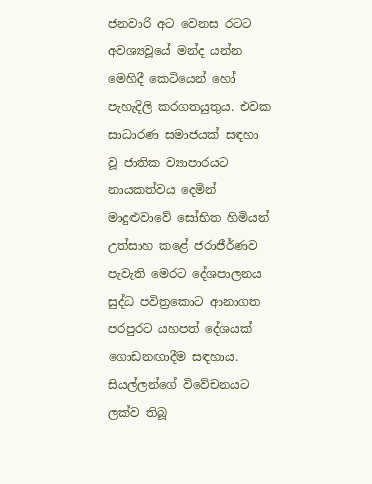ජනවාරි අට වෙනස රටට අවශ්‍යවූයේ මන්ද යන්න මෙහිදී කෙටියෙන් හෝ පැහැදිලි කරගතයුතුය. එවක සාධාරණ සමාජයක් සඳහා වූ ජාතික ව්‍යාපාරයට නායකත්වය දෙමින් මාදුළුවාවේ සෝභිත හිමියන් උත්සාහ කළේ ජරාජීර්ණව පැවැති මෙරට දේශපාලනය සුද්ධ පවිත්‍රකොට ආනාගත පරපුරට යහපත් දේශයක් ගොඩනඟාදීම සඳහාය. සියල්ලන්ගේ විවේචනයට ලක්ව තිබූ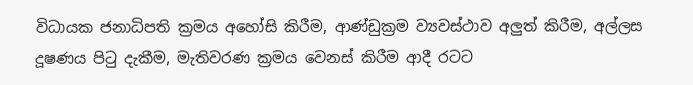විධායක ජනාධිපති ක්‍රමය අහෝසි කිරීම, ආණ්ඩුක්‍රම ව්‍යවස්ථාව අලුත් කිරීම, අල්ලස දූෂණය පිටු දැකීම, මැතිවරණ ක්‍රමය වෙනස් කිරීම ආදී රටට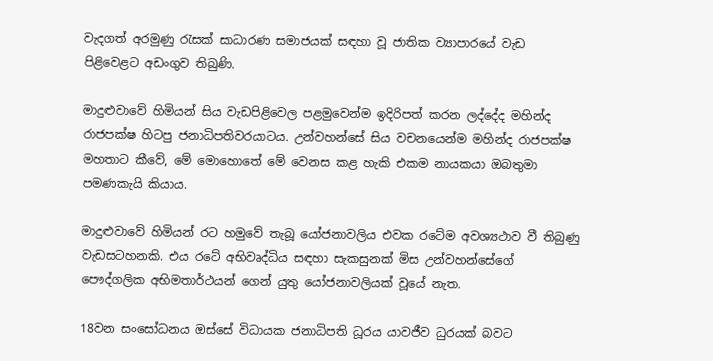වැදගත් අරමුණු රැසක් සාධාරණ සමාජයක් සඳහා වූ ජාතික ව්‍යාපාරයේ වැඩ පිළිවෙළට අඩංගුව තිබුණි.

මාදුළුවාවේ හිමියන් සිය වැඩපිළිවෙල පළමුවෙන්ම ඉදිරිපත් කරන ලද්දේද මහින්ද රාජපක්ෂ හිටපු ජනාධිපතිවරයාටය. උන්වහන්සේ සිය වචනයෙන්ම මහින්ද රාජපක්ෂ මහතාට කීවේ, මේ මොහොතේ මේ වෙනස කළ හැකි එකම නායකයා ඔබතුමා පමණකැයි කියාය.

මාදුළුවාවේ හිමියන් රට හමුවේ තැබූ යෝජනාවලිය එවක රටේම අවශ්‍යථාව වී තිබුණු වැඩසටහනකි. එය රටේ අභිවෘද්ධිය සඳහා සැකසුනක් මිස උන්වහන්සේගේ පෞද්ගලික අභිමතාර්ථයන් ගෙන් යුතු යෝජනාවලියක් වූයේ නැත.

18වන සංසෝධනය ඔස්සේ විධායක ජනාධිපති ධූරය යාවජීව ධුරයක් බවට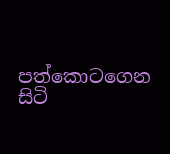පත්කොටගෙන සිටි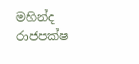මහින්ද රාජපක්ෂ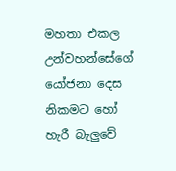මහතා එකල උන්වහන්සේගේ යෝජනා දෙස නිකමට හෝ හැරී බැලුවේ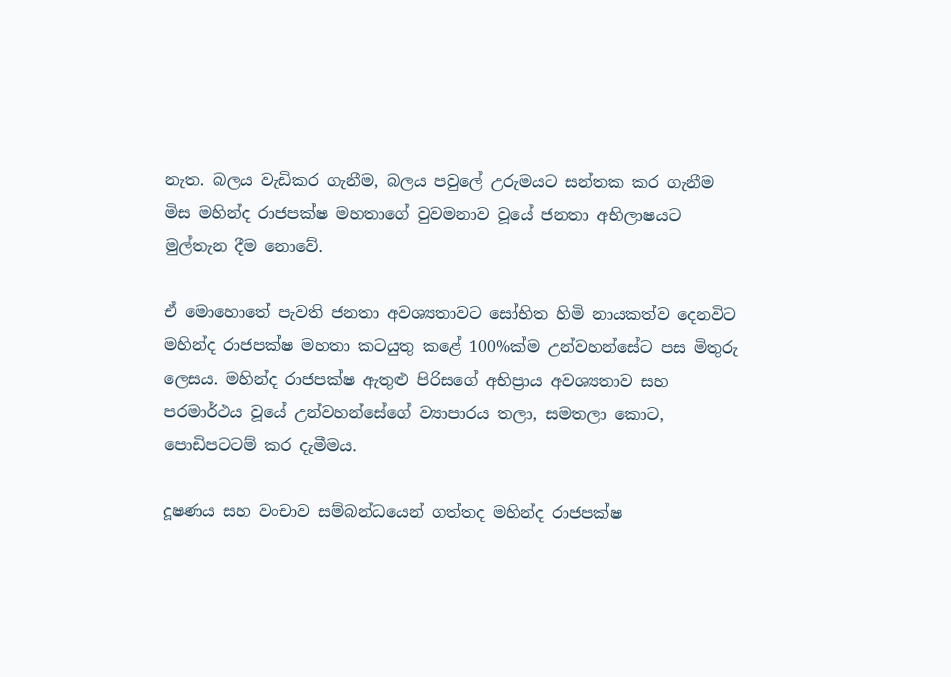නැත. බලය වැඩිකර ගැනීම, බලය පවුලේ උරුමයට සන්තක කර ගැනීම මිස මහින්ද රාජපක්ෂ මහතාගේ වුවමනාව වූයේ ජනතා අභිලාෂයට මුල්තැන දීම නොවේ.

ඒ මොහොතේ පැවති ජනතා අවශ්‍යතාවට සෝභිත හිමි නායකත්ව දෙනවිට මහින්ද රාජපක්ෂ මහතා කටයුතු කළේ 100%ක්ම උන්වහන්සේට පස මිතුරු ලෙසය. මහින්ද රාජපක්ෂ ඇතුළු පිරිසගේ අභිප්‍රාය අවශ්‍යතාව සහ පරමාර්ථය වූයේ උන්වහන්සේගේ ව්‍යාපාරය තලා, සමතලා කොට, පොඩිපටටම් කර දැමීමය.

දූෂණය සහ වංචාව සම්බන්ධයෙන් ගත්තද මහින්ද රාජපක්ෂ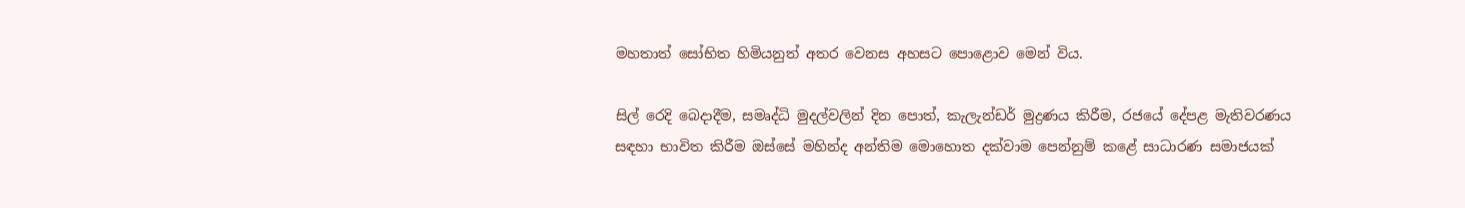මහතාත් සෝභිත හිමියනුත් අතර වෙනස අහසට පොළොව මෙන් විය.

සිල් රෙදි බෙදාදීම, සමෘද්ධි මුදල්වලින් දින පොත්, කැලැන්ඩර් මුද්‍රණය කිරීම, රජයේ දේපළ මැතිවරණය සඳහා භාවිත කිරීම ඔස්සේ මහින්ද අන්තිම මොහොත දක්වාම පෙන්නුම් කළේ සාධාරණ සමාජයක්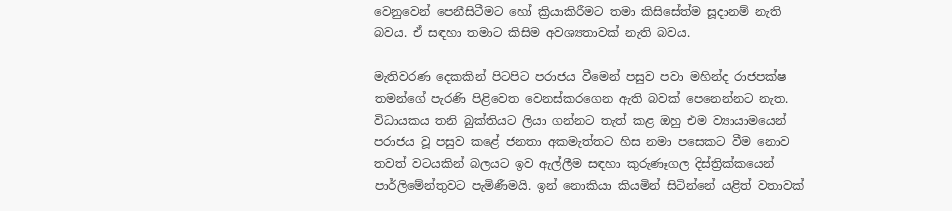වෙනුවෙන් පෙනීසිටීමට හෝ ක්‍රියාකිරීමට තමා කිසිසේත්ම සූදානම් නැති බවය. ඒ සඳහා තමාට කිසිම අවශ්‍යතාවක් නැති බවය.

මැතිවරණ දෙකකින් පිටපිට පරාජය වීමෙන් පසුව පවා මහින්ද රාජපක්ෂ තමන්ගේ පැරණි පිළිවෙත වෙනස්කරගෙන ඇති බවක් පෙනෙන්නට නැත. විධායකය තනි බුක්තියට ලියා ගන්නට තැත් කළ ඔහු එම ව්‍යායාමයෙන් පරාජය වූ පසුව කළේ ජනතා අකමැත්තට හිස නමා පසෙකට වීම නොව තවත් වටයකින් බලයට ඉව ඇල්ලීම සඳහා කුරුණෑගල දිස්ත්‍රික්කයෙන්  පාර්ලිමේන්තුවට පැමිණීමයි. ඉන් නොකියා කියමින් සිටින්නේ යළිත් වතාවක්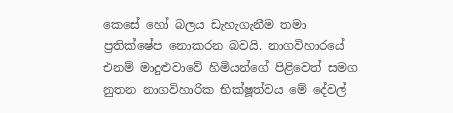කෙසේ හෝ බලය ඩැහැගැනීම තමා ප්‍රතික්ෂේප නොකරන බවයි. නාගවිහාරයේ එනම් මාදුළුවාවේ හිමියන්ගේ පිළිවෙත් සමග නුතන නාගවිහාරික භික්ෂූත්වය මේ දේවල්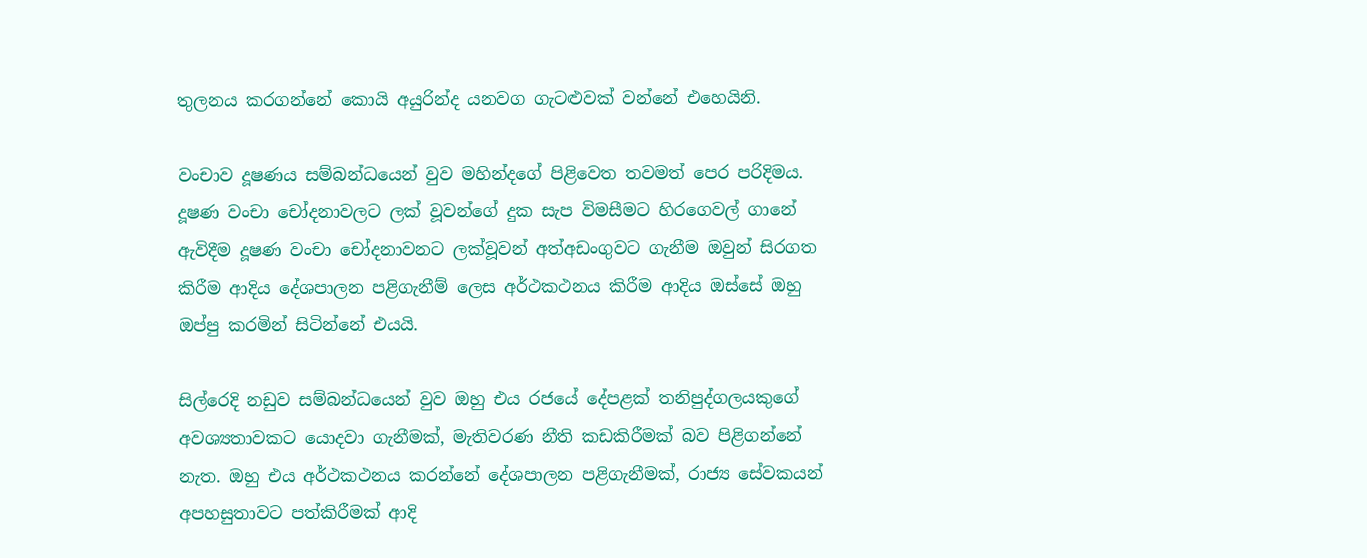තුලනය කරගන්නේ කොයි අයුරින්ද යනවග ගැටළුවක් වන්නේ එහෙයිනි.

වංචාව දූෂණය සම්බන්ධයෙන් වුව මහින්දගේ පිළිවෙත තවමත් පෙර පරිදිමය. දූෂණ වංචා චෝදනාවලට ලක් වූවන්ගේ දුක සැප විමසීමට හිරගෙවල් ගානේ ඇවිදීම දූෂණ වංචා චෝදනාවනට ලක්වූවන් අත්අඩංගුවට ගැනීම ඔවුන් සිරගත කිරීම ආදිය දේශපාලන පළිගැනීම් ලෙස අර්ථකථනය කිරීම ආදිය ඔස්සේ ඔහු ඔප්පු කරමින් සිටින්නේ එයයි.

සිල්රෙදි නඩුව සම්බන්ධයෙන් වුව ඔහු එය රජයේ දේපළක් තනිපුද්ගලයකුගේ අවශ්‍යතාවකට යොදවා ගැනීමක්, මැතිවරණ නීති කඩකිරීමක් බව පිළිගන්නේ නැත. ඔහු එය අර්ථකථනය කරන්නේ දේශපාලන පළිගැනීමක්, රාජ්‍ය සේවකයන් අපහසුතාවට පත්කිරීමක් ආදි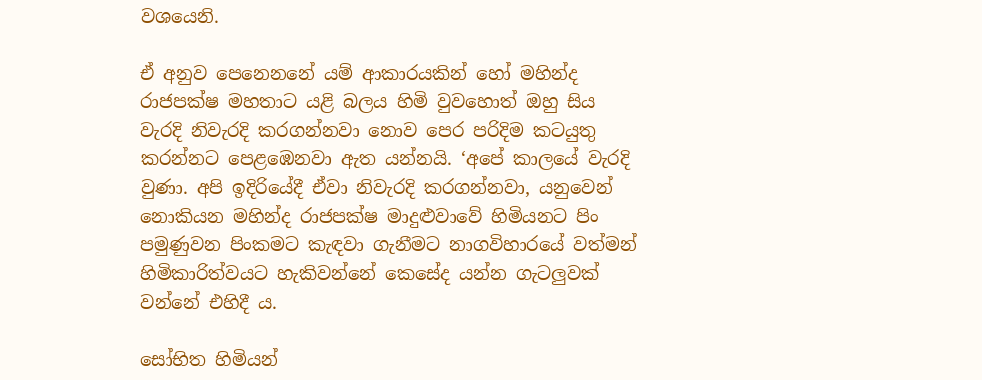වශයෙනි.

ඒ අනුව පෙනෙනනේ යම් ආකාරයකින් හෝ මහින්ද රාජපක්ෂ මහතාට යළි බලය හිමි වුවහොත් ඔහු සිය වැරදි නිවැරදි කරගන්නවා නොව පෙර පරිදිම කටයුතු කරන්නට පෙළඹෙනවා ඇත යන්නයි. ‘අපේ කාලයේ වැරදි වුණා. අපි ඉදිරියේදී ඒවා නිවැරදි කරගන්නවා, යනුවෙන් නොකියන මහින්ද රාජපක්ෂ මාදුළුවාවේ හිමියනට පිං පමුණුවන පිංකමට කැඳවා ගැනීමට නාගවිහාරයේ වත්මන් හිමිකාරිත්වයට හැකිවන්නේ කෙසේද යන්න ගැටලුවක් වන්නේ එහිදී ය.

සෝභිත හිමියන්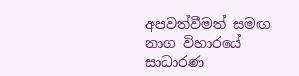අපවත්වීමත් සමඟ නාග විහාරයේ සාධාරණ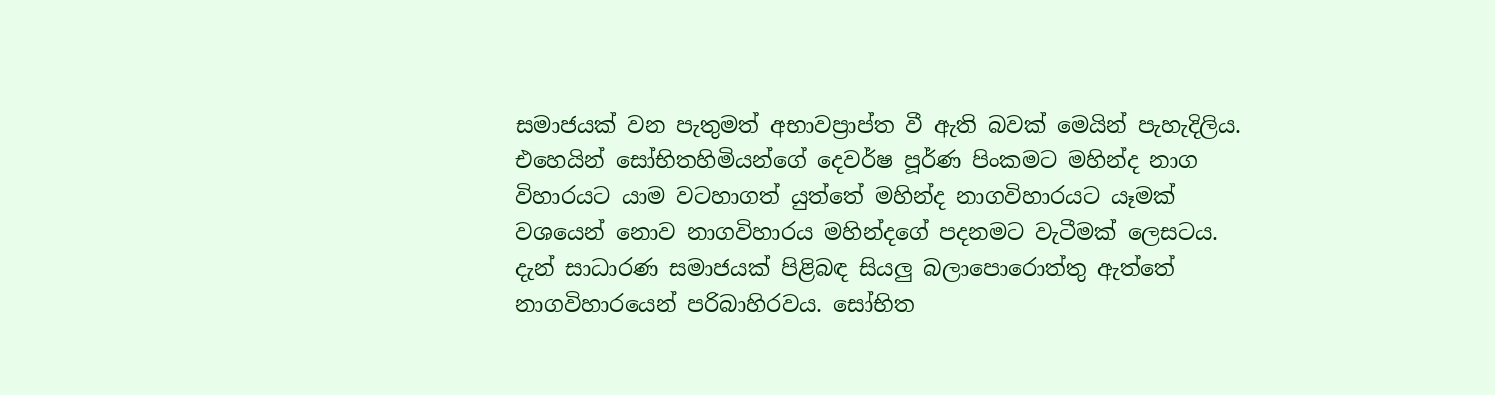සමාජයක් වන පැතුමත් අභාවප්‍රාප්ත වී ඇති බවක් මෙයින් පැහැදිලිය. එහෙයින් සෝභිතහිමියන්ගේ දෙවර්ෂ පූර්ණ පිංකමට මහින්ද නාග විහාරයට යාම වටහාගත් යුත්තේ මහින්ද නාගවිහාරයට යෑමක් වශයෙන් නොව නාගවිහාරය මහින්දගේ පදනමට වැටීමක් ලෙසටය. දැන් සාධාරණ සමාජයක් පිළිබඳ සියලු බලාපොරොත්තු ඇත්තේ නාගවිහාරයෙන් පරිබාහිරවය. සෝභිත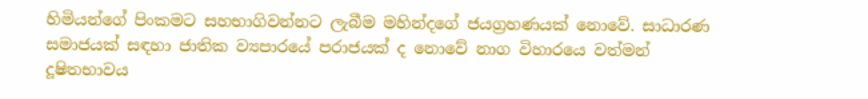හිමියන්ගේ පිංකමට සහභාගිවන්නට ලැබීම මහින්දගේ ජයග්‍රහණයක් නොවේ. සාධාරණ සමාජයක් සඳහා ජාතික ව්‍යපාරයේ පරාජයක් ද නොවේ නාග විහාරයෙ වත්මන් දූෂිතභාවය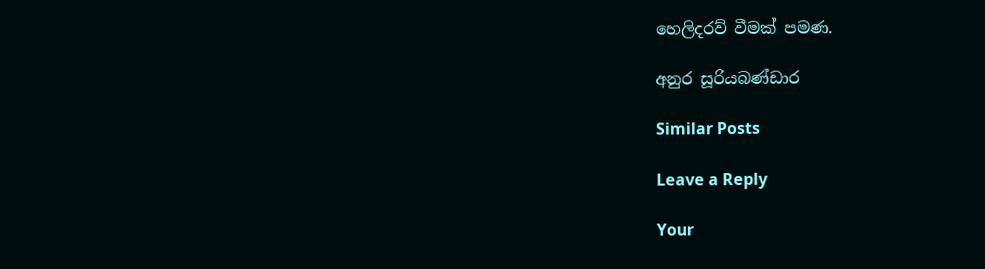හෙලිදරව් වීමක් පමණ.

අනුර සූරියබණ්ඩාර

Similar Posts

Leave a Reply

Your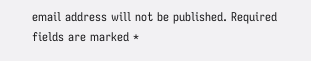email address will not be published. Required fields are marked *